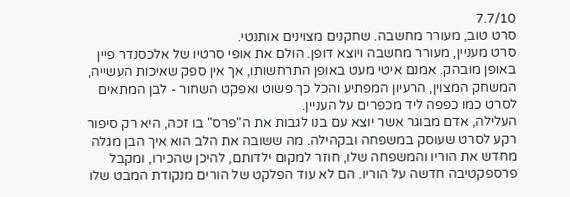7.7/10
סרט טוב, מעורר מחשבה. שחקנים מצוינים אותנטי.
סרט מעניין, מעורר מחשבה ויוצא דופן. הולם את אופי סרטיו של אלכסנדר פיין באופן מובהק. אמנם איטי מעט באופן התרחשותו, אך אין ספק שאיכות העשייה, המשחק המצוין, הרעיון המפתיע והכל כך פשוט ואפקט השחור - לבן המתאים לסרט כמו כפפה ליד מכפרים על העניין.
העלילה, אדם מבוגר אשר יוצא עם בנו לגבות את ה"פרס" בו זכה, היא רק סיפור רקע לסרט שעוסק במשפחה ובקהילה. מה ששובה את הלב הוא איך הבן מגלה מחדש את הוריו והמשפחה שלו, חוזר למקום ילדותם, להיכן שהכירו, ומקבל פרספקטיבה חדשה על הוריו. הם לא עוד הפלקט של הורים מנקודת המבט שלו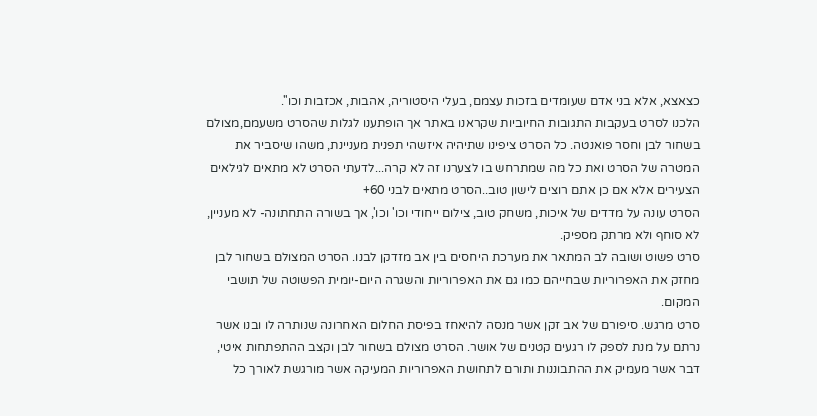כצאצא, אלא בני אדם שעומדים בזכות עצמם, בעלי היסטוריה, אהבות, אכזבות וכו''.
הלכנו לסרט בעקבות התגובות החיוביות שקראנו באתר אך הופתענו לגלות שהסרט משעמם,מצולם בשחור לבן וחסר פואנטה. כל הסרט ציפינו שתיהיה איזשהי תפנית מעניינת, משהו שיסביר את המטרה של הסרט ואת כל מה שמתרחש בו לצערנו זה לא קרה...לדעתי הסרט לא מתאים לגילאים הצעירים אלא אם כן אתם רוצים לישון טוב..הסרט מתאים לבני 60+
הסרט עונה על מדדים של איכות, משחק טוב, צילום ייחודי וכו' וכו', אך בשורה התחתונה- לא מעניין, לא סוחף ולא מרתק מספיק.
סרט פשוט ושובה לב המתאר את מערכת היחסים בין אב מזדקן לבנו. הסרט המצולם בשחור לבן מחזק את האפרוריות שבחייהם כמו גם את האפרוריות והשגרה היום-יומית הפשוטה של תושבי המקום.
סרט מרגש. סיפורם של אב זקן אשר מנסה להיאחז בפיסת החלום האחרונה שנותרה לו ובנו אשר נרתם על מנת לספק לו רגעים קטנים של אושר. הסרט מצולם בשחור לבן וקצב ההתפתחות איטי, דבר אשר מעמיק את ההתבוננות ותורם לתחושת האפרוריות המעיקה אשר מורגשת לאורך כל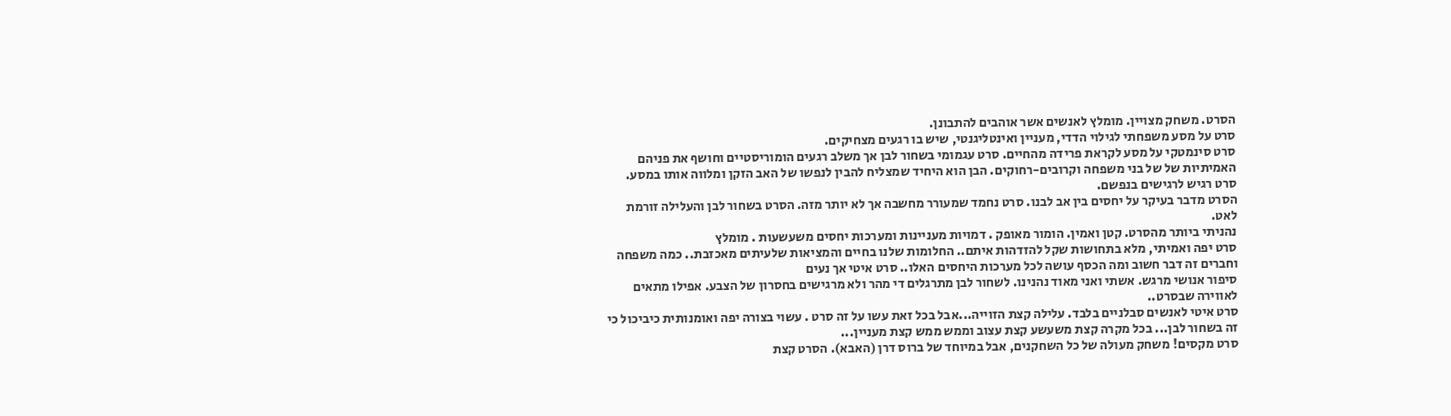הסרט. משחק מצויין. מומלץ לאנשים אשר אוהבים להתבונן.
סרט על מסע משפחתי לגילוי הדדי, מעניין ואינטליגנטי, שיש בו רגעים מצחיקים.
סרט סינמטקי על מסע לקראת פרידה מהחיים. סרט עגמומי בשחור לבן אך משלב רגעים הומוריסטיים וחושף את פניהם האמיתיות של של בני משפחה וקרובים-רחוקים. הבן הוא היחיד שמצליח להבין לנפשו של האב הזקן ומלווה אותו במסע. סרט רגיש לרגישים בנפשם.
הסרט מדבר בעיקר על יחסים בין אב לבנו. סרט נחמד שמעורר מחשבה אך לא יותר מזה. הסרט בשחור לבן והעלילה זורמת לאט.
נהניתי ביותר מהסרט. קטן ואמין. הומור מאופק . דמויות מעניינות ומערכות יחסים משעשעות . מומלץ
סרט יפה ואמיתי, מלא בתחושות שקל להזדהות איתם.. החלומות שלנו בחיים והמציאות שלעיתים מאכזבת.. כמה משפחה וחברים זה דבר חשוב ומה הכסף עושה לכל מערכות היחסים האלו.. סרט איטי אך נעים
סיפור אנושי מרגש. אשתי ואני מאוד נהנינו. לשחור לבן מתרגלים די מהר ולא מרגישים בחסרון של הצבע. אפילו מתאים לאווירה שבסרט..
סרט איטי לאנשים סבלניים בלבד. עלילה קצת הזוייה...אבל בכל זאת עשו על זה סרט . עשוי בצורה יפה ואומנותית כיביכול כי זה בשחור לבן... בכל מקרה קצת משעשע קצת עצוב וממש ממש קצת מעניין...
סרט מקסים! משחק מעולה של כל השחקנים, אבל במיוחד של ברוס דרן (האבא). הסרט קצת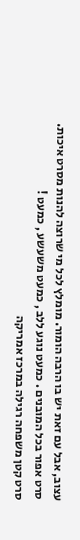עצוב, אבל עם זאת יש בו הרבה הומור. מומלץ לכל מי שרוצה להנות מסרט איכות.
סרט אפור בכל המובנים . כמעט נוגע ללב , כמעט משעשע , כמעט !
סרט קטן משפחה רגילה במרכז אמריקה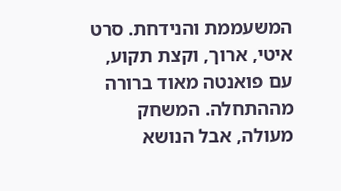המשעממת והנידחת. סרט איטי, ארוך, וקצת תקוע, עם פואנטה מאוד ברורה מההתחלה. המשחק מעולה, אבל הנושא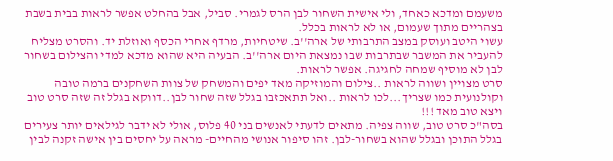משעמם ומדכא כאחד, ולי אישית השחור לבן הרס לגמרי. סביל, אבל בהחלט אפשר לראות בבית בשבת בצהריים מתוך שעמום, או לא לראות בכלל.
עשוי היטב ועוסק במצב התרבותי של ארה''ב. שיטחיות, מרדף אחרי הכסף ואוזלת יד. והסרט מצליח להעביר את המשבר שבתרבות שבו נמצאת היום ארה''ב. הבעיה היא שהוא מדכא למדי והצילום בשחור לבן לא מוסיף שמחה לחגיגה. אפשר לראות.
סרט מצויין ושווה לראות ..צילום והמוזיקה מאד יפים והמשחק של צוות השחקנים ברמה טובה וקולנועית כמו שצריך...לכו לראות ..ואל תתאכזבו בגלל שזה שחור לבן..דווקא בגלל זה שזה סרט טוב ויצא טוב מאד !!!
בסה"כ סרט טוב, שווה צפיה. מתאים לדעתי לאנשים בני 40 פלוס, אולי לא ידבר לגילאים יותר צעירים בגלל התוכן ובגלל שהוא בשחור-לבן. זהו סיפור אנושי מהחיים- מראה על יחסים בין אישה זקנה לבין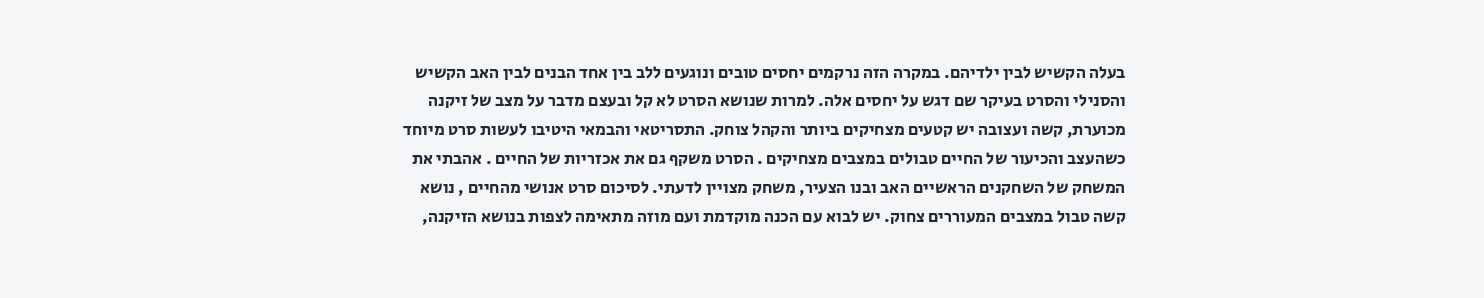בעלה הקשיש לבין ילדיהם. במקרה הזה נרקמים יחסים טובים ונוגעים ללב בין אחד הבנים לבין האב הקשיש והסנילי והסרט בעיקר שם דגש על יחסים אלה. למרות שנושא הסרט לא קל ובעצם מדבר על מצב של זיקנה מכוערת, קשה ועצובה יש קטעים מצחיקים ביותר והקהל צוחק. התסריטאי והבמאי היטיבו לעשות סרט מיוחד כשהעצב והכיעור של החיים טבולים במצבים מצחיקים . הסרט משקף גם את אכזריות של החיים . אהבתי את המשחק של השחקנים הראשיים האב ובנו הצעיר, משחק מצויין לדעתי. לסיכום סרט אנושי מהחיים , נושא קשה טבול במצבים המעוררים צחוק. יש לבוא עם הכנה מוקדמת ועם מוזה מתאימה לצפות בנושא הזיקנה,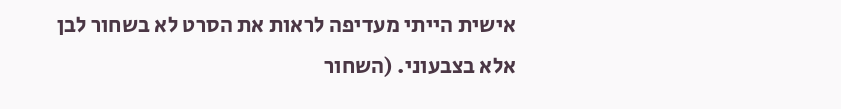אישית הייתי מעדיפה לראות את הסרט לא בשחור לבן אלא בצבעוני. (השחור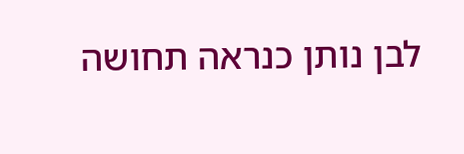לבן נותן כנראה תחושה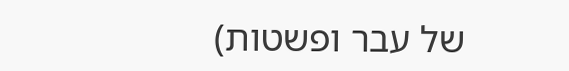של עבר ופשטות)